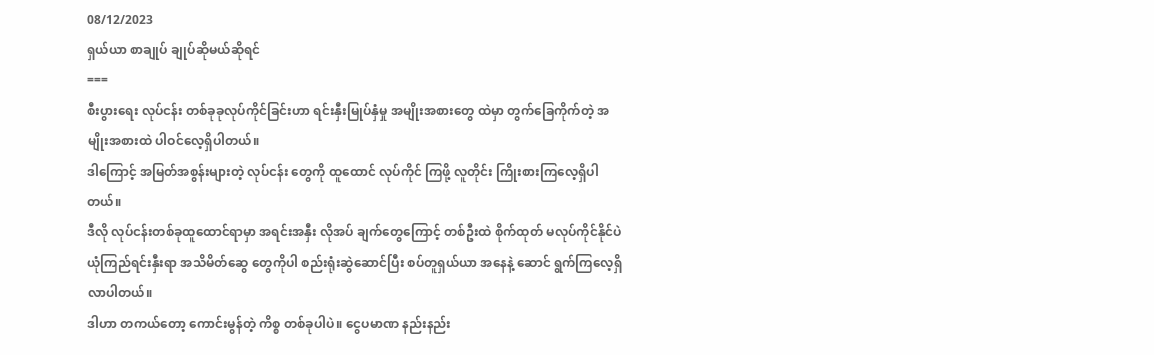08/12/2023
ရှယ်ယာ စာချုပ် ချုပ်ဆိုမယ်ဆိုရင်
===
စီးပွားရေး လုပ်ငန်း တစ်ခုခုလုပ်ကိုင်ခြင်းဟာ ရင်းနှီးမြုပ်နှံမှု အမျိုးအစားတွေ ထဲမှာ တွက်ခြေကိုက်တဲ့ အမျိုးအစားထဲ ပါဝင်လေ့ရှိပါတယ်။
ဒါကြောင့် အမြတ်အစွန်းများတဲ့ လုပ်ငန်း တွေကို ထူထောင် လုပ်ကိုင် ကြဖို့ လူတိုင်း ကြိုးစားကြလေ့ရှိပါတယ်။
ဒီလို လုပ်ငန်းတစ်ခုထူထောင်ရာမှာ အရင်းအနှီး လိုအပ် ချက်တွေကြောင့် တစ်ဦးထဲ စိုက်ထုတ် မလုပ်ကိုင်နိုင်ပဲ ယုံကြည်ရင်းနှီးရာ အသိမိတ်ဆွေ တွေကိုပါ စည်းရုံးဆွဲဆောင်ပြီး စပ်တူရှယ်ယာ အနေနဲ့ ဆောင် ရွက်ကြလေ့ရှိလာပါတယ်။
ဒါဟာ တကယ်တော့ ကောင်းမွန်တဲ့ ကိစ္စ တစ်ခုပါပဲ။ ငွေပမာဏ နည်းနည်း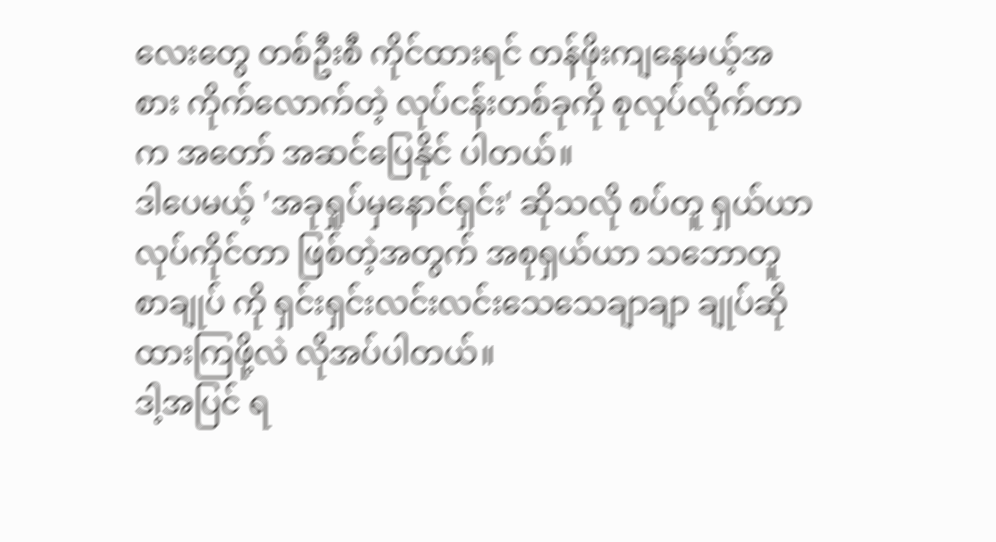လေးတွေ တစ်ဦးစီ ကိုင်ထားရင် တန်ဖိုးကျနေမယ့်အစား ကိုက်လောက်တဲ့ လုပ်ငန်းတစ်ခုကို စုလုပ်လိုက်တာက အတော် အဆင်ပြေနိုင် ပါတယ်။
ဒါပေမယ့် 'အခုရှုပ်မှနောင်ရှင်း' ဆိုသလို စပ်တူ ရှယ်ယာ လုပ်ကိုင်တာ ဖြစ်တဲ့အတွက် အစုရှယ်ယာ သဘောတူ စာချုပ် ကို ရှင်းရှင်းလင်းလင်းသေသေချာချာ ချုပ်ဆိုထားကြဖို့လဲ လိုအပ်ပါတယ်။
ဒါ့အပြင် ရ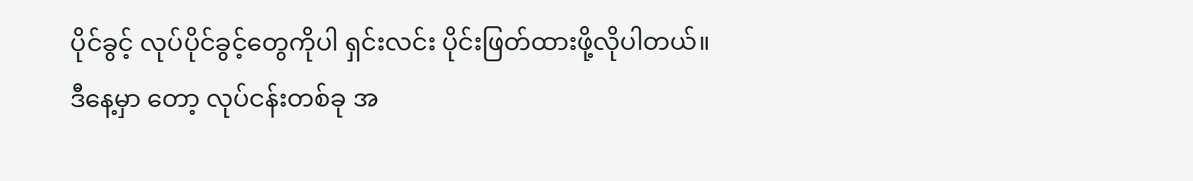ပိုင်ခွင့် လုပ်ပိုင်ခွင့်တွေကိုပါ ရှင်းလင်း ပိုင်းဖြတ်ထားဖို့လိုပါတယ်။
ဒီနေ့မှာ တော့ လုပ်ငန်းတစ်ခု အ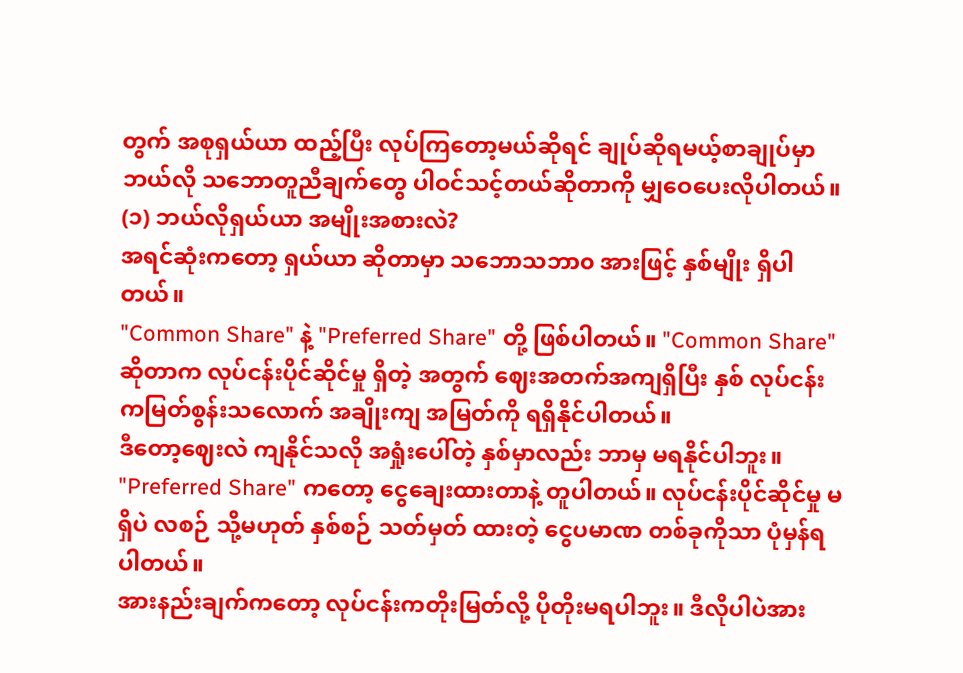တွက် အစုရှယ်ယာ ထည့်ပြီး လုပ်ကြတော့မယ်ဆိုရင် ချုပ်ဆိုရမယ့်စာချုပ်မှာ ဘယ်လို သဘောတူညီချက်တွေ ပါဝင်သင့်တယ်ဆိုတာကို မျှဝေပေးလိုပါတယ်။
(၁) ဘယ်လိုရှယ်ယာ အမျိုးအစားလဲ?
အရင်ဆုံးကတော့ ရှယ်ယာ ဆိုတာမှာ သဘောသဘာ၀ အားဖြင့် နှစ်မျိုး ရှိပါတယ်။
"Common Share" နဲ့ "Preferred Share" တို့ ဖြစ်ပါတယ်။ "Common Share" ဆိုတာက လုပ်ငန်းပိုင်ဆိုင်မှု ရှိတဲ့ အတွက် ဈေးအတက်အကျရှိပြီး နှစ် လုပ်ငန်း ကမြတ်စွန်းသလောက် အချိုးကျ အမြတ်ကို ရရှိနိုင်ပါတယ်။
ဒီတော့ဈေးလဲ ကျနိုင်သလို အရှုံးပေါ်တဲ့ နှစ်မှာလည်း ဘာမှ မရနိုင်ပါဘူး။ "Preferred Share" ကတော့ ငွေချေးထားတာနဲ့ တူပါတယ်။ လုပ်ငန်းပိုင်ဆိုင်မှု မရှိပဲ လစဉ် သို့မဟုတ် နှစ်စဉ် သတ်မှတ် ထားတဲ့ ငွေပမာဏ တစ်ခုကိုသာ ပုံမှန်ရပါတယ်။
အားနည်းချက်ကတော့ လုပ်ငန်းကတိုးမြတ်လို့ ပိုတိုးမရပါဘူး။ ဒီလိုပါပဲအား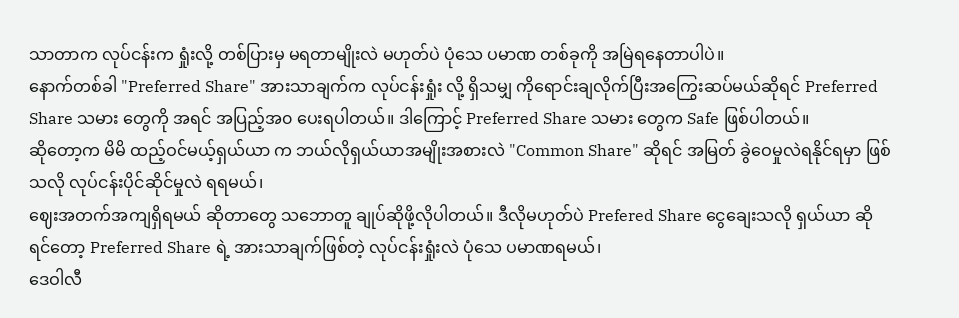သာတာက လုပ်ငန်းက ရှုံးလို့ တစ်ပြားမှ မရတာမျိုးလဲ မဟုတ်ပဲ ပုံသေ ပမာဏ တစ်ခုကို အမြဲရနေတာပါပဲ။
နောက်တစ်ခါ "Preferred Share" အားသာချက်က လုပ်ငန်းရှုံး လို့ ရှိသမျှ ကိုရောင်းချလိုက်ပြီးအကြွေးဆပ်မယ်ဆိုရင် Preferred Share သမား တွေကို အရင် အပြည့်အ၀ ပေးရပါတယ်။ ဒါကြောင့် Preferred Share သမား တွေက Safe ဖြစ်ပါတယ်။
ဆိုတော့က မိမိ ထည့်ဝင်မယ့်ရှယ်ယာ က ဘယ်လိုရှယ်ယာအမျိုးအစားလဲ "Common Share" ဆိုရင် အမြတ် ခွဲဝေမှုလဲရနိုင်ရမှာ ဖြစ်သလို လုပ်ငန်းပိုင်ဆိုင်မှုလဲ ရရမယ်၊
ဈေးအတက်အကျရှိရမယ် ဆိုတာတွေ သဘောတူ ချုပ်ဆိုဖို့လိုပါတယ်။ ဒီလိုမဟုတ်ပဲ Prefered Share ငွေချေးသလို ရှယ်ယာ ဆိုရင်တော့ Preferred Share ရဲ့ အားသာချက်ဖြစ်တဲ့ လုပ်ငန်းရှုံးလဲ ပုံသေ ပမာဏရမယ်၊
ဒေဝါလီ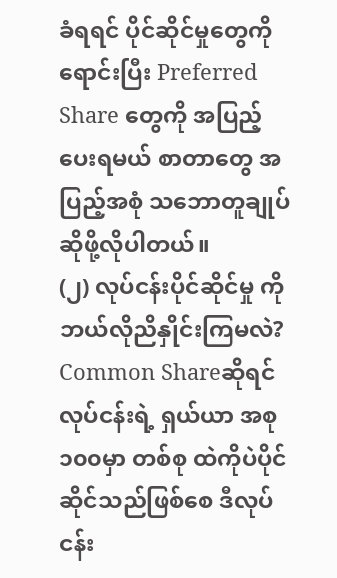ခံရရင် ပိုင်ဆိုင်မှုတွေကို ရောင်းပြီး Preferred Share တွေကို အပြည့်ပေးရမယ် စာတာတွေ အပြည့်အစုံ သဘောတူချုပ်ဆိုဖို့လိုပါတယ်။
(၂) လုပ်ငန်းပိုင်ဆိုင်မှု ကို ဘယ်လိုညိနှိုင်းကြမလဲ?
Common Shareဆိုရင် လုပ်ငန်းရဲ့ ရှယ်ယာ အစု ၁၀၀မှာ တစ်စု ထဲကိုပဲပိုင်ဆိုင်သည်ဖြစ်စေ ဒီလုပ်ငန်း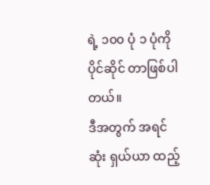ရဲ့ ၁၀၀ ပုံ ၁ ပုံကို ပိုင်ဆိုင် တာဖြစ်ပါတယ်။
ဒီအတွက် အရင်ဆုံး ရှယ်ယာ ထည့်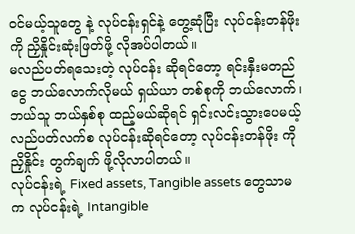ဝင်မယ့်သူတွေ နဲ့ လုပ်ငန်းရှင်နဲ့ တွေ့ဆုံပြီး လုပ်ငန်းတန်ဖိုးကို ညှိနှိုင်းဆုံးဖြတ်ဖို့ လိုအပ်ပါတယ်။
မလည်ပတ်ရသေးတဲ့ လုပ်ငန်း ဆိုရင်တော့ ရင်းနှီးမတည်ငွေ ဘယ်လောက်လိုမယ် ရှယ်ယာ တစ်စုကို ဘယ်လောက်၊ ဘယ်သူ ဘယ်နှစ်စု ထည့်မယ်ဆိုရင် ရှင်းလင်းသွားပေမယ့် လည်ပတ်လက်စ လုပ်ငန်းဆိုရင်တော့ လုပ်ငန်းတန်ဖိုး ကို ညှိနှိုင်း တွက်ချက် ဖို့လိုလာပါတယ်။
လုပ်ငန်းရဲ့ Fixed assets, Tangible assets တွေသာမက လုပ်ငန်းရဲ့ Intangible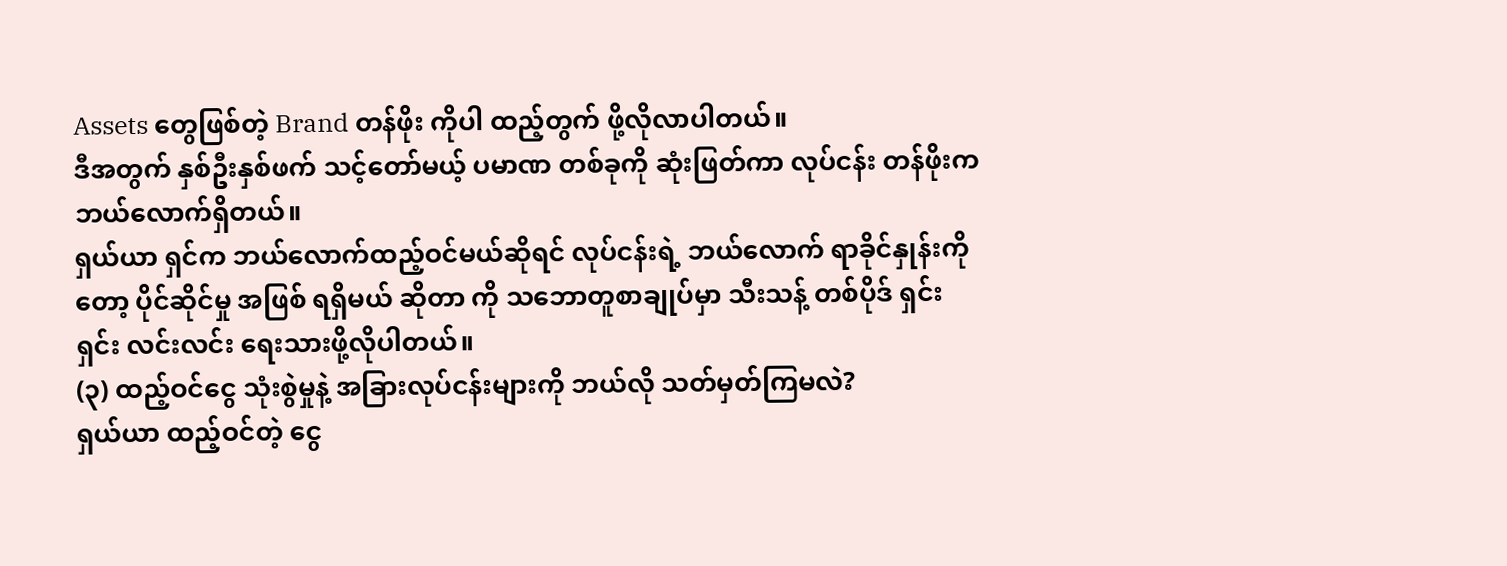Assets တွေဖြစ်တဲ့ Brand တန်ဖိုး ကိုပါ ထည့်တွက် ဖို့လိုလာပါတယ်။
ဒီအတွက် နှစ်ဦးနှစ်ဖက် သင့်တော်မယ့် ပမာဏ တစ်ခုကို ဆုံးဖြတ်ကာ လုပ်ငန်း တန်ဖိုးက ဘယ်လောက်ရှိတယ်။
ရှယ်ယာ ရှင်က ဘယ်လောက်ထည့်ဝင်မယ်ဆိုရင် လုပ်ငန်းရဲ့ ဘယ်လောက် ရာခိုင်နှုန်းကိုတော့ ပိုင်ဆိုင်မှု အဖြစ် ရရှိမယ် ဆိုတာ ကို သဘောတူစာချုပ်မှာ သီးသန့် တစ်ပိုဒ် ရှင်းရှင်း လင်းလင်း ရေးသားဖို့လိုပါတယ်။
(၃) ထည့်ဝင်ငွေ သုံးစွဲမှုနဲ့ အခြားလုပ်ငန်းများကို ဘယ်လို သတ်မှတ်ကြမလဲ?
ရှယ်ယာ ထည့်ဝင်တဲ့ ငွေ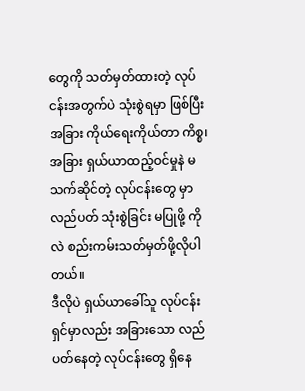တွေကို သတ်မှတ်ထားတဲ့ လုပ်ငန်းအတွက်ပဲ သုံးစွဲရမှာ ဖြစ်ပြီး အခြား ကိုယ်ရေးကိုယ်တာ ကိစ္စ၊ အခြား ရှယ်ယာထည့်ဝင်မှုနဲ မသက်ဆိုင်တဲ့ လုပ်ငန်းတွေ မှာ လည်ပတ် သုံးစွဲခြင်း မပြုဖို့ ကိုလဲ စည်းကမ်းသတ်မှတ်ဖို့လိုပါတယ်။
ဒီလိုပဲ ရှယ်ယာခေါ်သူ လုပ်ငန်းရှင်မှာလည်း အခြားသော လည်ပတ်နေတဲ့ လုပ်ငန်းတွေ ရှိနေ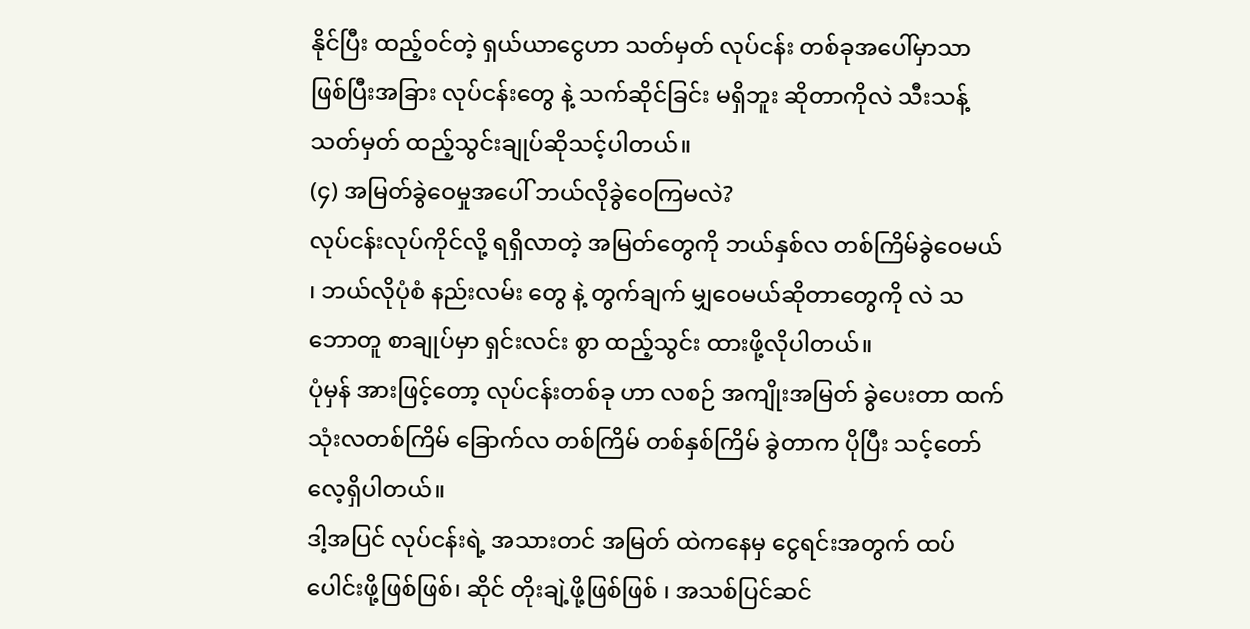နိုင်ပြီး ထည့်ဝင်တဲ့ ရှယ်ယာငွေဟာ သတ်မှတ် လုပ်ငန်း တစ်ခုအပေါ်မှာသာ ဖြစ်ပြီးအခြား လုပ်ငန်းတွေ နဲ့ သက်ဆိုင်ခြင်း မရှိဘူး ဆိုတာကိုလဲ သီးသန့် သတ်မှတ် ထည့်သွင်းချုပ်ဆိုသင့်ပါတယ်။
(၄) အမြတ်ခွဲဝေမှုအပေါ် ဘယ်လိုခွဲဝေကြမလဲ?
လုပ်ငန်းလုပ်ကိုင်လို့ ရရှိလာတဲ့ အမြတ်တွေကို ဘယ်နှစ်လ တစ်ကြိမ်ခွဲဝေမယ် ၊ ဘယ်လိုပုံစံ နည်းလမ်း တွေ နဲ့ တွက်ချက် မျှဝေမယ်ဆိုတာတွေကို လဲ သဘောတူ စာချုပ်မှာ ရှင်းလင်း စွာ ထည့်သွင်း ထားဖို့လိုပါတယ်။
ပုံမှန် အားဖြင့်တော့ လုပ်ငန်းတစ်ခု ဟာ လစဉ် အကျိုးအမြတ် ခွဲပေးတာ ထက် သုံးလတစ်ကြိမ် ခြောက်လ တစ်ကြိမ် တစ်နှစ်ကြိမ် ခွဲတာက ပိုပြီး သင့်တော်လေ့ရှိပါတယ်။
ဒါ့အပြင် လုပ်ငန်းရဲ့ အသားတင် အမြတ် ထဲကနေမှ ငွေရင်းအတွက် ထပ်ပေါင်းဖို့ဖြစ်ဖြစ်၊ ဆိုင် တိုးချဲ့ဖို့ဖြစ်ဖြစ် ၊ အသစ်ပြင်ဆင်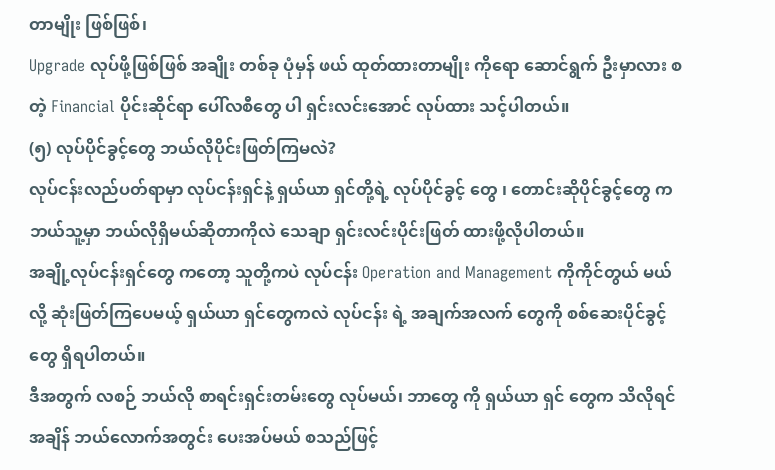တာမျိုး ဖြစ်ဖြစ်၊
Upgrade လုပ်ဖို့ဖြစ်ဖြစ် အချိုး တစ်ခု ပုံမှန် ဖယ် ထုတ်ထားတာမျိုး ကိုရော ဆောင်ရွက် ဦးမှာလား စတဲ့ Financial ပိုင်းဆိုင်ရာ ပေါ်လစီတွေ ပါ ရှင်းလင်းအောင် လုပ်ထား သင့်ပါတယ်။
(၅) လုပ်ပိုင်ခွင့်တွေ ဘယ်လိုပိုင်းဖြတ်ကြမလဲ?
လုပ်ငန်းလည်ပတ်ရာမှာ လုပ်ငန်းရှင်နဲ့ ရှယ်ယာ ရှင်တို့ရဲ့ လုပ်ပိုင်ခွင့် တွေ ၊ တောင်းဆိုပိုင်ခွင့်တွေ ကဘယ်သူ့မှာ ဘယ်လိုရှိမယ်ဆိုတာကိုလဲ သေချာ ရှင်းလင်းပိုင်းဖြတ် ထားဖို့လိုပါတယ်။
အချို့လုပ်ငန်းရှင်တွေ ကတော့ သူတို့ကပဲ လုပ်ငန်း Operation and Management ကိုကိုင်တွယ် မယ် လို့ ဆုံးဖြတ်ကြပေမယ့် ရှယ်ယာ ရှင်တွေကလဲ လုပ်ငန်း ရဲ့ အချက်အလက် တွေကို စစ်ဆေးပိုင်ခွင့် တွေ ရှိရပါတယ်။
ဒီအတွက် လစဉ် ဘယ်လို စာရင်းရှင်းတမ်းတွေ လုပ်မယ်၊ ဘာတွေ ကို ရှယ်ယာ ရှင် တွေက သိလိုရင် အချိန် ဘယ်လောက်အတွင်း ပေးအပ်မယ် စသည်ဖြင့်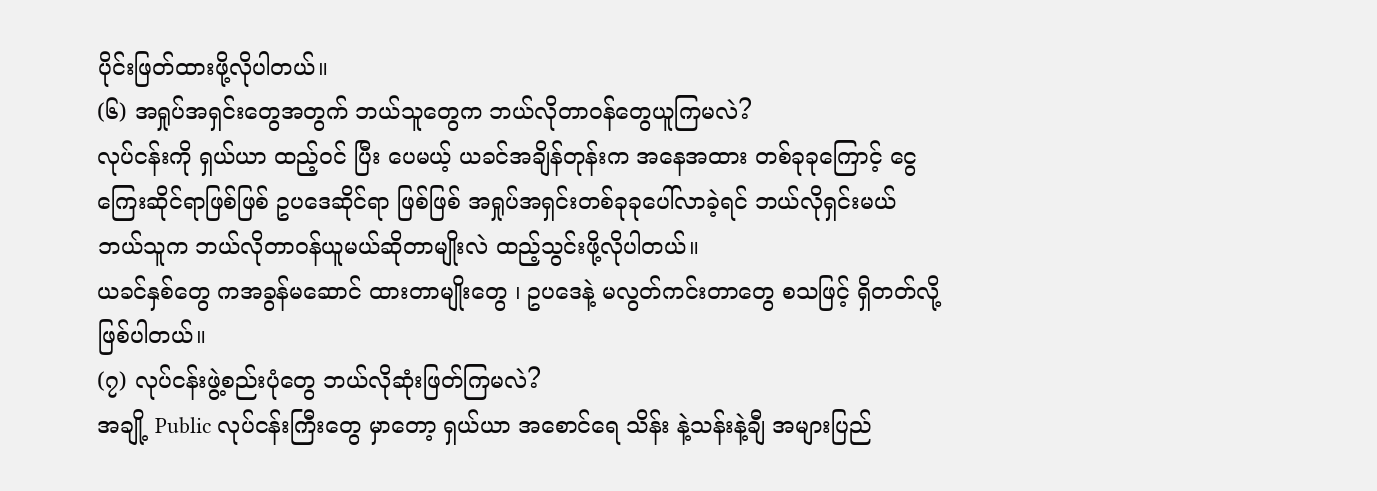ပိုင်းဖြတ်ထားဖို့လိုပါတယ်။
(၆) အရှုပ်အရှင်းတွေအတွက် ဘယ်သူတွေက ဘယ်လိုတာဝန်တွေယူကြမလဲ?
လုပ်ငန်းကို ရှယ်ယာ ထည့်ဝင် ပြီး ပေမယ့် ယခင်အချိန်တုန်းက အနေအထား တစ်ခုခုကြောင့် ငွေကြေးဆိုင်ရာဖြစ်ဖြစ် ဥပဒေဆိုင်ရာ ဖြစ်ဖြစ် အရှုပ်အရှင်းတစ်ခုခုပေါ်လာခဲ့ရင် ဘယ်လိုရှင်းမယ် ဘယ်သူက ဘယ်လိုတာဝန်ယူမယ်ဆိုတာမျိုးလဲ ထည့်သွင်းဖို့လိုပါတယ်။
ယခင်နှစ်တွေ ကအခွန်မဆောင် ထားတာမျိုးတွေ ၊ ဥပဒေနဲ့ မလွတ်ကင်းတာတွေ စသဖြင့် ရှိတတ်လို့ဖြစ်ပါတယ်။
(၇) လုပ်ငန်းဖွဲ့စည်းပုံတွေ ဘယ်လိုဆုံးဖြတ်ကြမလဲ?
အချို့ Public လုပ်ငန်းကြီးတွေ မှာတော့ ရှယ်ယာ အစောင်ရေ သိန်း နဲ့သန်းနဲ့ချီ အများပြည်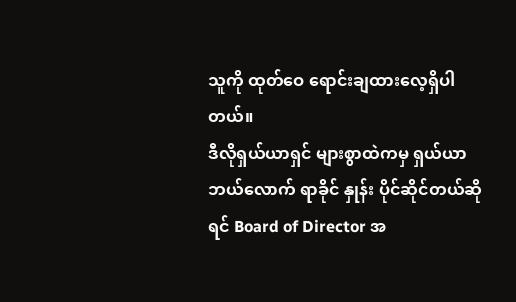သူကို ထုတ်ဝေ ရောင်းချထားလေ့ရှိပါတယ်။
ဒီလိုရှယ်ယာရှင် များစွာထဲကမှ ရှယ်ယာ ဘယ်လောက် ရာခိုင် နှုန်း ပိုင်ဆိုင်တယ်ဆိုရင် Board of Director အ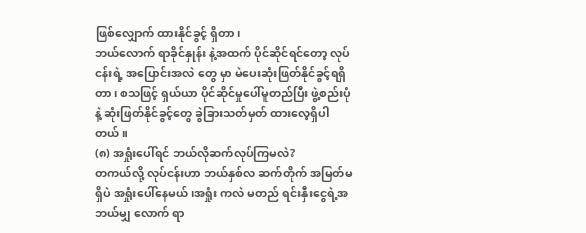ဖြစ်လျှောက် ထားနိုင်ခွင့် ရှိတာ၊
ဘယ်လောက် ရာခိုင်နှုန်း နဲ့အထက် ပိုင်ဆိုင်ရင်တော့ လုပ်ငန်းရဲ့ အပြောင်းအလဲ တွေ မှာ မဲပေးဆုံးဖြတ်နိုင်ခွင့်ရရှိတာ၊ စသဖြင့် ရှယ်ယာ ပိုင်ဆိုင်မှုပေါ်မူတည်ပြီး ဖွဲ့စည်းပုံ နဲ့ ဆုံးဖြတ်နိုင်ခွင့်တွေ ခွဲခြားသတ်မှတ် ထားလေ့ရှိပါတယ်။
(၈) အရှုံးပေါ်ရင် ဘယ်လိုဆက်လုပ်ကြမလဲ?
တကယ်လို့ လုပ်ငန်းဟာ ဘယ်နှစ်လ ဆက်တိုက် အမြတ်မရှိပဲ အရှုံးပေါ်နေမယ်၊အရှုံး ကလဲ မတည် ရင်းနှီးငွေရဲ့အဘယ်မျှ လောက် ရာ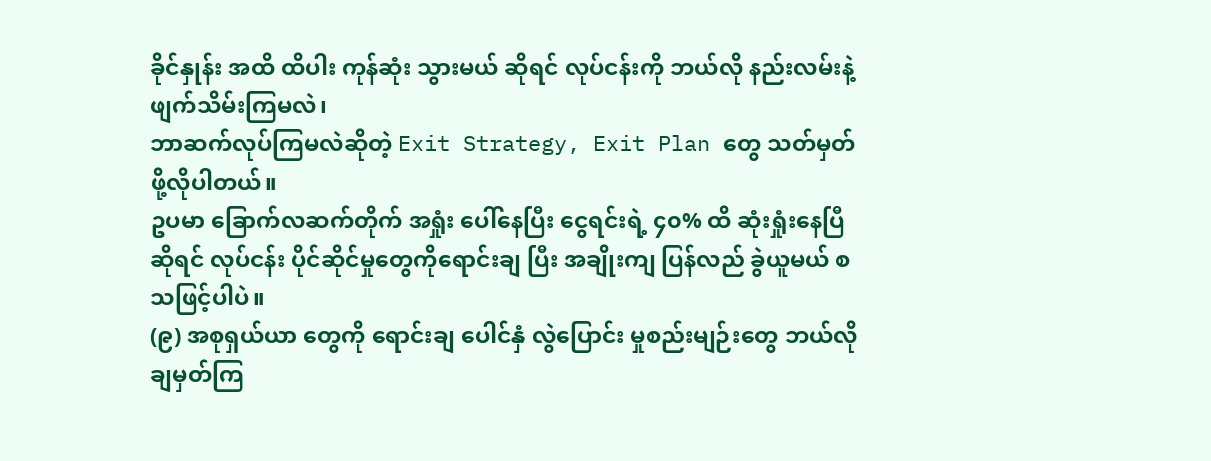ခိုင်နှုန်း အထိ ထိပါး ကုန်ဆုံး သွားမယ် ဆိုရင် လုပ်ငန်းကို ဘယ်လို နည်းလမ်းနဲ့ ဖျက်သိမ်းကြမလဲ၊
ဘာဆက်လုပ်ကြမလဲဆိုတဲ့ Exit Strategy, Exit Plan တွေ သတ်မှတ် ဖို့လိုပါတယ်။
ဥပမာ ခြောက်လဆက်တိုက် အရှုံး ပေါ်နေပြီး ငွေရင်းရဲ့ ၄၀% ထိ ဆုံးရှုံးနေပြီဆိုရင် လုပ်ငန်း ပိုင်ဆိုင်မှုတွေကိုရောင်းချ ပြီး အချိုးကျ ပြန်လည် ခွဲယူမယ် စသဖြင့်ပါပဲ။
(၉) အစုရှယ်ယာ တွေကို ရောင်းချ ပေါင်နှံ လွဲပြောင်း မှုစည်းမျဉ်းတွေ ဘယ်လိုချမှတ်ကြ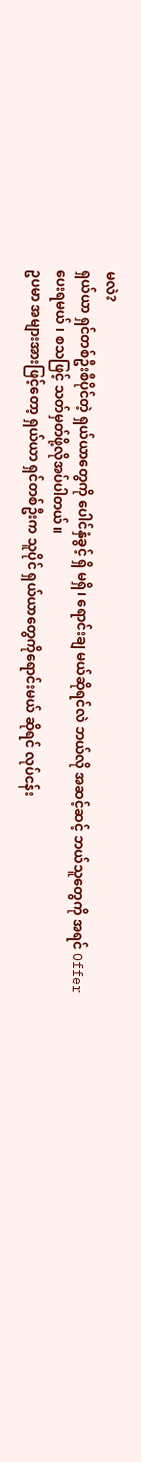မလဲ?
ရှယ်ယာ ရှင်တစ်ဦးစီပိုင်တဲ့ ရှယ်ယာတွေကို ပေါင်နှံခွင့် ရှိ မရှိ၊ ရောင်းချ မယ်ဆိုရင်လဲ ဘယ်လို အဆင့်ဆင့် ဘယ်သူတွေကို အရင် Offer ပေးရမယ် ၊ စသဖြင့် သတ်မှတ်ဖို့လိုအပ်ပါတယ်။
ဥပမာ အများအားဖြင့်တော့ ရှယ်ယာ ရှင်တစ်ဦးက သူပိုင် ရှယ်ယာတွေကိုရောင်းမယ် ဆိုရင် လုပ်ငန်း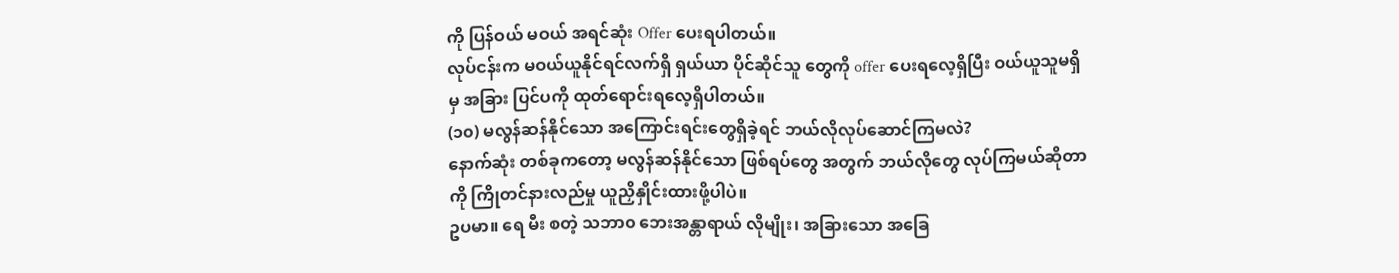ကို ပြန်ဝယ် မဝယ် အရင်ဆုံး Offer ပေးရပါတယ်။
လုပ်ငန်းက မဝယ်ယူနိုင်ရင်လက်ရှိ ရှယ်ယာ ပိုင်ဆိုင်သူ တွေကို offer ပေးရလေ့ရှိပြီး ဝယ်ယူသူမရှိမှ အခြား ပြင်ပကို ထုတ်ရောင်းရလေ့ရှိပါတယ်။
(၁၀) မလွန်ဆန်နိုင်သော အကြောင်းရင်းတွေရှိခဲ့ရင် ဘယ်လိုလုပ်ဆောင်ကြမလဲ?
နောက်ဆုံး တစ်ခုကတော့ မလွန်ဆန်နိုင်သော ဖြစ်ရပ်တွေ အတွက် ဘယ်လိုတွေ လုပ်ကြမယ်ဆိုတာ ကို ကြိုတင်နားလည်မှု ယူညှိနှိုင်းထားဖို့ပါပဲ။
ဥပမာ။ ရေ မီး စတဲ့ သဘာ၀ ဘေးအန္တာရာယ် လိုမျိုး၊ အခြားသော အခြေ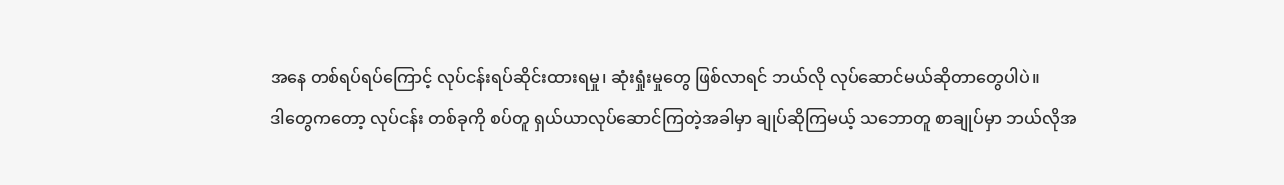အနေ တစ်ရပ်ရပ်ကြောင့် လုပ်ငန်းရပ်ဆိုင်းထားရမှု၊ ဆုံးရှုံးမှုတွေ ဖြစ်လာရင် ဘယ်လို လုပ်ဆောင်မယ်ဆိုတာတွေပါပဲ။
ဒါတွေကတော့ လုပ်ငန်း တစ်ခုကို စပ်တူ ရှယ်ယာလုပ်ဆောင်ကြတဲ့အခါမှာ ချုပ်ဆိုကြမယ့် သဘောတူ စာချုပ်မှာ ဘယ်လိုအ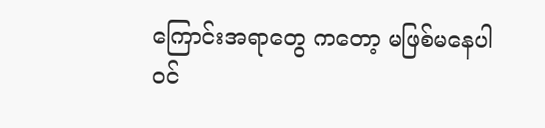ကြောင်းအရာတွေ ကတော့ မဖြစ်မနေပါဝင်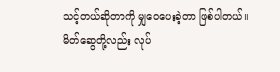သင့်တယ်ဆိုတာကို မျှဝေပေးခဲ့တာ ဖြစ်ပါတယ်။
မိတ်ဆွေတို့လည်း လုပ်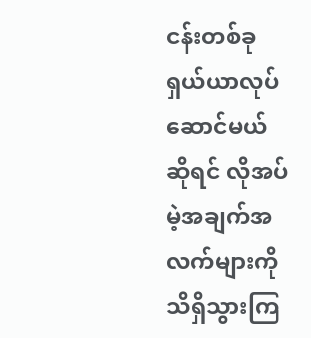ငန်းတစ်ခု ရှယ်ယာလုပ်ဆောင်မယ်ဆိုရင် လိုအပ်မဲ့အချက်အလက်များကို သိရှိသွားကြ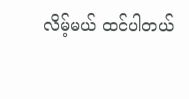လိမ့်မယ် ထင်ပါတယ်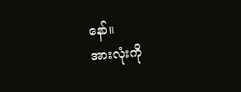နော်။
အားလုံးကို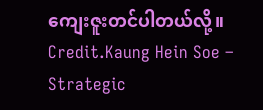ကျေးဇူးတင်ပါတယ်လို့။
Credit.Kaung Hein Soe – Strategic